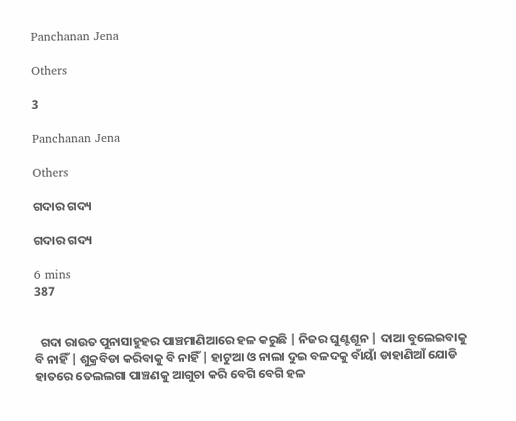Panchanan Jena

Others

3

Panchanan Jena

Others

ଗଦାର ଗଦ୍ୟ

ଗଦାର ଗଦ୍ୟ

6 mins
387


  ଗଦା ରାଉତ ପୁନାସାହୁହର ପାଞ୍ଚମାଣିଆରେ ହଳ କରୁଛି | ନିଜର ଘୁଣ୍ଟଶୂନ | ଦାଆ ବୁଲେଇବାକୁ ବି ନାହିଁ | ଶୁକ୍ରବିଡା କରିବାକୁ ବି ନାହିଁ | ହାଟୁଆ ଓ ନାଲା ଦୁଇ ବଳଦକୁ ବାଁୟାଁ ଡାହାଣିଆଁ ଯୋଡି ହାତରେ ତେଲଲଗା ପାଞ୍ଚଣକୁ ଆଗୁଚା କରି ବେଗି ବେଗି ହଳ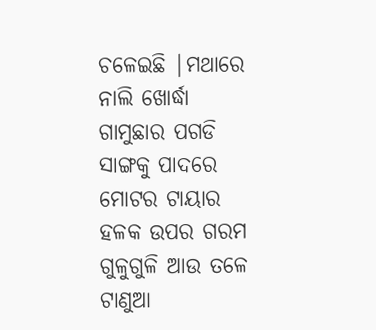ଚଳେଇଛି |ମଥାରେ ନାଲି ଖୋର୍ଦ୍ଧା ଗାମୁଛାର ପଗଡି ସାଙ୍ଗକୁ ପାଦରେ ମୋଟର ଟାୟାର ହଳକ ଉପର ଗରମ ଗୁଳୁଗୁଳି ଆଉ ତଳେ ଟାଣୁଆ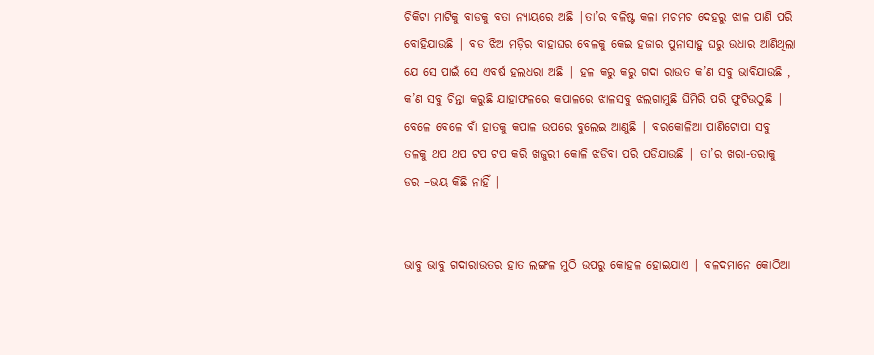ଚିକିଟା ମାଟିକୁ ବାଡକୁ ବତା ନ୍ୟାୟରେ ଅଛି |ତା’ର ବଳିଷ୍ଟ କଳା ମଚମଚ ଦେହରୁ ଝାଳ ପାଣି ପରି ବୋହିଯାଉଛି | ବଡ ଝିଅ ମଡ଼ିର ବାହାଘର ବେଳକୁ କେଇ ହଜାର ପୁନାସାହୁ ଘରୁ ଉଧାର ଆଣିଥିଲା ଯେ ସେ ପାଇଁ ସେ ଏବର୍ଷ ହଲଧରା ଅଛି | ହଳ କରୁ କରୁ ଗଦା ରାଉତ କ’ଣ ସବୁ ଭାବିଯାଉଛି , କ’ଣ ସବୁ ଚିନ୍ତା କରୁଛି ଯାହାଫଳରେ କପାଳରେ ଝାଳସବୁ ଝଲଗାମୁଛି ଘିମିରି ପରି ଫୁଟିଉଠୁଛି | ବେଳେ ବେଳେ ବାଁ ହାତକୁ କପାଳ ଉପରେ ବୁଲେଇ ଆଣୁଛି | ବରକୋଳିଆ ପାଣିଟୋପା ସବୁ ତଳକୁ ଥପ ଥପ ଟପ ଟପ କରି ଖଜୁରୀ କୋଳି ଝଡିବା ପରି ପଡିଯାଉଛି | ତା’ର ଖରା-ତରାକୁ ଡର –ଭୟ କିଛି ନାହିଁ |


ଭାବୁ ଭାବୁ ଗଦାରାଉତର ହାତ ଲଙ୍ଗଳ ମୁଠି ଉପରୁ କୋହଳ ହୋଇଯାଏ | ବଳଦମାନେ କୋଠିଆ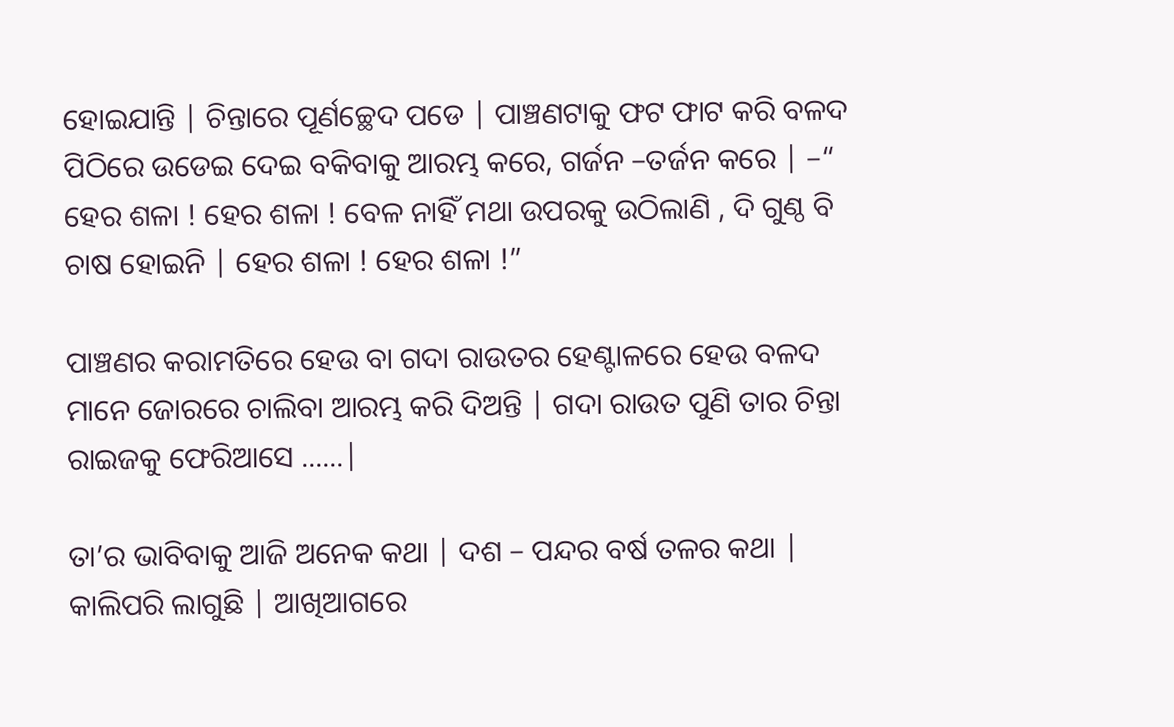ହୋଇଯାନ୍ତି | ଚିନ୍ତାରେ ପୂର୍ଣଚ୍ଛେଦ ପଡେ | ପାଞ୍ଚଣଟାକୁ ଫଟ ଫାଟ କରି ବଳଦ ପିଠିରେ ଉଡେଇ ଦେଇ ବକିବାକୁ ଆରମ୍ଭ କରେ, ଗର୍ଜନ –ତର୍ଜନ କରେ | –“ ହେର ଶଳା ! ହେର ଶଳା ! ବେଳ ନାହିଁ ମଥା ଉପରକୁ ଉଠିଲାଣି , ଦି ଗୁଣ୍ଠ ବି ଚାଷ ହୋଇନି | ହେର ଶଳା ! ହେର ଶଳା !”

ପାଞ୍ଚଣର କରାମତିରେ ହେଉ ବା ଗଦା ରାଉତର ହେଣ୍ଟାଳରେ ହେଉ ବଳଦ ମାନେ ଜୋରରେ ଚାଲିବା ଆରମ୍ଭ କରି ଦିଅନ୍ତି | ଗଦା ରାଉତ ପୁଣି ତାର ଚିନ୍ତା ରାଇଜକୁ ଫେରିଆସେ ......|

ତା’ର ଭାବିବାକୁ ଆଜି ଅନେକ କଥା | ଦଶ – ପନ୍ଦର ବର୍ଷ ତଳର କଥା | କାଲିପରି ଲାଗୁଛି | ଆଖିଆଗରେ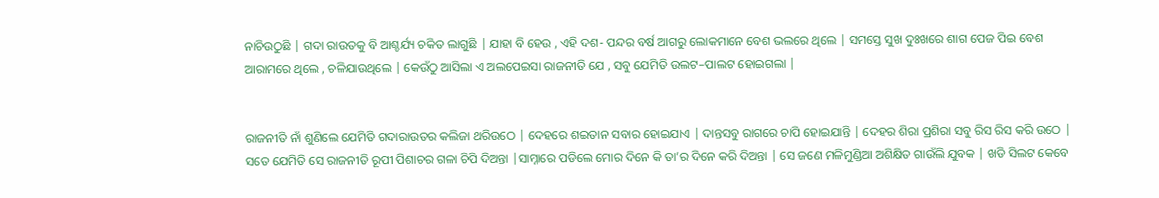ନାଚିଉଠୁଛି | ଗଦା ରାଉତକୁ ବି ଆଶ୍ଚର୍ଯ୍ୟ ଚକିତ ଲାଗୁଛି | ଯାହା ବି ହେଉ , ଏହି ଦଶ- ପନ୍ଦର ବର୍ଷ ଆଗରୁ ଲୋକମାନେ ବେଶ ଭଲରେ ଥିଲେ | ସମସ୍ତେ ସୁଖ ଦୁଃଖରେ ଶାଗ ପେଜ ପିଇ ବେଶ ଆରାମରେ ଥିଲେ , ଚଳିଯାଉଥିଲେ | କେଉଁଠୁ ଆସିଲା ଏ ଅଲପେଇସା ରାଜନୀତି ଯେ , ସବୁ ଯେମିତି ଉଲଟ–ପାଲଟ ହୋଇଗଲା |


ରାଜନୀତି ନାଁ ଶୁଣିଲେ ଯେମିତି ଗଦାରାଉତର କଲିଜା ଥରିଉଠେ | ଦେହରେ ଶଇତାନ ସବାର ହୋଇଯାଏ | ଦାନ୍ତସବୁ ରାଗରେ ଚାପି ହୋଇଯାନ୍ତି | ଦେହର ଶିରା ପ୍ରଶିରା ସବୁ ରିସ ରିସ କରି ଉଠେ | ସତେ ଯେମିତି ସେ ରାଜନୀତି ରୂପୀ ପିଶାଚର ଗଳା ଚିପି ଦିଅନ୍ତା |ସାମ୍ନାରେ ପଡିଲେ ମୋର ଦିନେ କି ତା’ର ଦିନେ କରି ଦିଅନ୍ତା | ସେ ଜଣେ ମଳିମୁଣ୍ଡିଆ ଅଶିକ୍ଷିତ ଗାଉଁଲି ଯୁବକ | ଖଡି ସିଲଟ କେବେ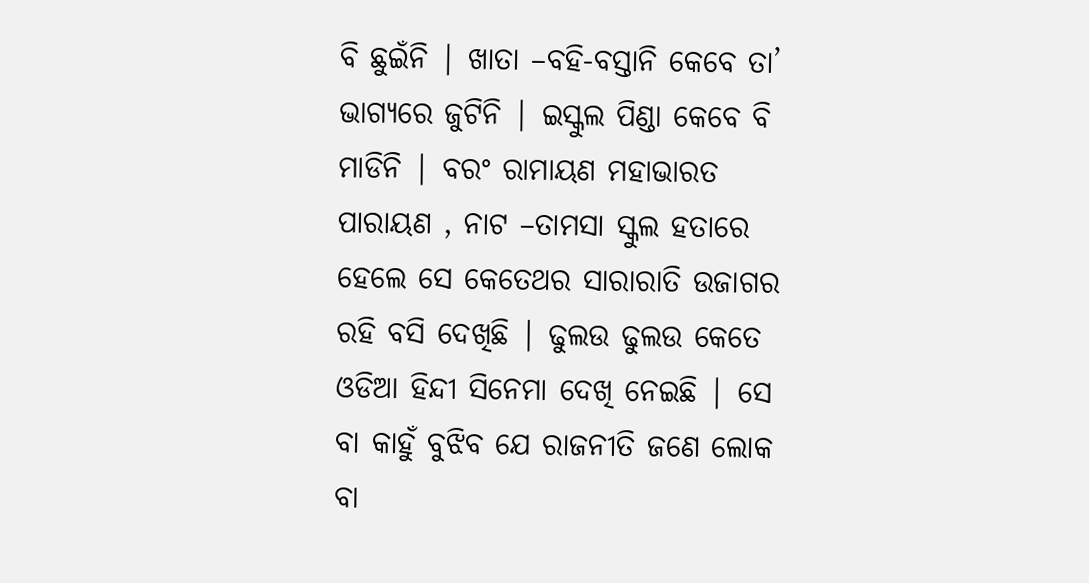ବି ଛୁଇଁନି | ଖାତା –ବହି-ବସ୍ତାନି କେବେ ତା’ ଭାଗ୍ୟରେ ଜୁଟିନି | ଇସ୍କୁଲ ପିଣ୍ଡା କେବେ ବି ମାଡିନି | ବରଂ ରାମାୟଣ ମହାଭାରତ ପାରାୟଣ , ନାଟ –ତାମସା ସ୍କୁଲ ହତାରେ ହେଲେ ସେ କେତେଥର ସାରାରାତି ଉଜାଗର ରହି ବସି ଦେଖିଛି | ଢୁଲଉ ଢୁଲଉ କେତେ ଓଡିଆ ହିନ୍ଦୀ ସିନେମା ଦେଖି ନେଇଛି | ସେ ବା କାହୁଁ ବୁଝିବ ଯେ ରାଜନୀତି ଜଣେ ଲୋକ ବା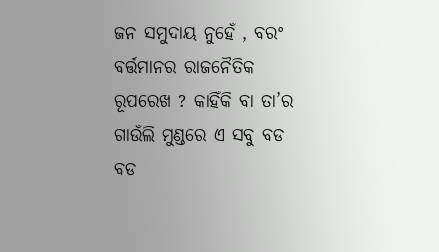ଜନ ସମୁଦାୟ ନୁହେଁ , ବରଂ ବର୍ତ୍ତମାନର ରାଜନୈତିକ ରୂପରେଖ ? କାହିଁକି ବା ତା’ର ଗାଉଁଲି ମୁଣ୍ଡରେ ଏ ସବୁ ବଡ ବଡ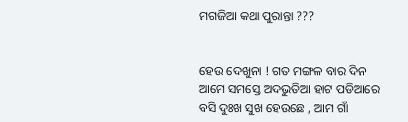ମଗଜିଆ କଥା ପୁରାନ୍ତା ???


ହେଉ ଦେଖୁନା ! ଗତ ମଙ୍ଗଳ ବାର ଦିନ ଆମେ ସମସ୍ତେ ଅଦଭୁତିଆ ହାଟ ପଡିଆରେ ବସି ଦୁଃଖ ସୁଖ ହେଉଛେ , ଆମ ଗାଁ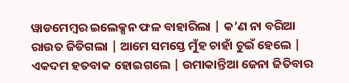ୱାଡମେମ୍ବର ଇଲେକ୍ସନ ଫଳ ବାହାରିଲା | କ’ଣ ନା ବରିଆ ରାଉତ ଜିତିଗଲା | ଆମେ ସମସ୍ତେ ମୁଁହ ଚାହାଁ ଚୁଇଁ ହେଲେ | ଏକଦମ ହତବାକ ହୋଇଗଲେ | ଉମାକାନ୍ତିଆ ଜେନା ଜିତିବାର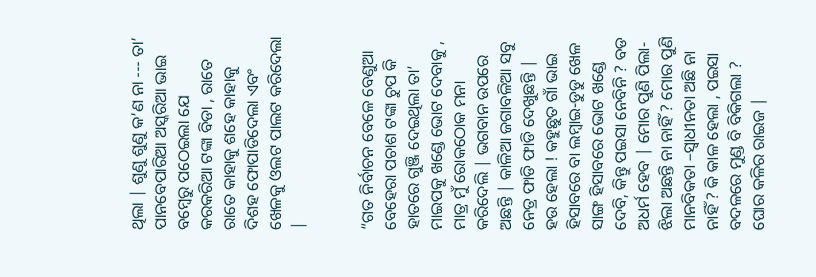ଥିଲା | ଶୁଣୁ ଶୁଣୁ କ’ଣ ନା --- ତା’ ପାନବେପାରିଆ ଅସ୍କରିଆ ଭାଇ ବମ୍ବେରୁ ପଠେଇଲା ଯେ କରକରିଆ ଟଙ୍କା ବିଡା , ରାତେ ରାତେ କାହାକୁ ଶହେ କାହାକୁ ଦିଶହ ଫୋପାଡିଦେଲା ଏବଂ ଖେଳକୁ ଓଲଟ ପାଲଟ କରିଦେଲା |


“ଗତ ନିର୍ବାଚନ ବେଳେ ବେଣୁଆ ବେହେରା ପଚାଶ ଟଙ୍କା ଚୁପ କି ହାତରେ ଗୁଞ୍ଜି ଦେଇଥିଲା ତା’ ମାଇପକୁ ଖଣ୍ଡେ ଭୋଟ ଦେବାକୁ , ମାତ୍ର ମୁଁ ରୋକଠୋକ ମନା କରିଦେଲି | ଭଗବାନ ଉପରେ ଅଛନ୍ତି | କାଳିଆ ଜଗାବଳିଆ ସବୁ ନେତ୍ର ଫାଡି ଫାଡି ଦେଖୁଛନ୍ତି | ହଉ ହେଲା ! କହୁଛୁତ ଗାଁ ଭାଇ ହିସାବରେ ବା ଲମ୍ବାଇ-ଡୁଡୁ ଖେଳ ସାଙ୍ଗ ହିସାବରେ ଭୋଟ ଖଣ୍ଡେ ଦେବି, କିନ୍ତୁ ପଇସା ନେବିନି ? ବଡ ଅଧର୍ମ ହେବ | ମୋର ପୁଣି ପିଲା-ଝିଲା ଅଛନ୍ତି ନା ନାହିଁ ? ମୋର ପୁଣି ମାନବିକତା –ସ୍ଵାଧୀନତା ଅଛି ନା ନାହିଁ ? କି କାଳ ହେଲା , ପଇସା ବଦଳରେ ମୁଣ୍ଡ ବି ବିକିଗଲା ? ଘୋର କଳିର ରାଇଜ |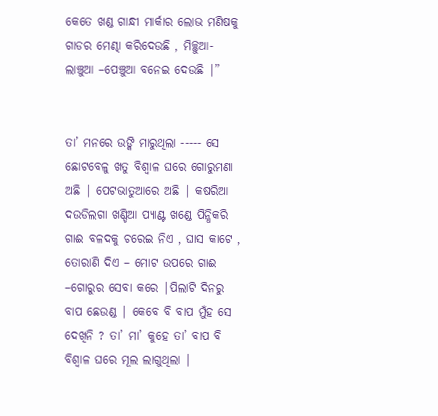କେତେ ଖଣ୍ଡ ଗାନ୍ଧୀ ମାର୍କାର ଲୋଭ ମଣିଷକୁ ଗାଡର ମେଣ୍ଢା କରିଦେଉଛି , ମିଚ୍ଛୁଆ-ଲାଞ୍ଚୁଆ –ପେଞ୍ଚୁଆ ବନେଇ ଦେଉଛି |”


ତା’ ମନରେ ଉଙ୍କି ମାରୁଥିଲା ----- ସେ ଛୋଟବେଳୁ ଖତୁ ବିଶ୍ଵାଳ ଘରେ ଗୋରୁମଣା ଅଛି | ପେଟଭାତୁଆରେ ଅଛି | କଷରିଆ ଦଉଡିଲଗା ଖଣ୍ଡିଆ ପ୍ଯାଣ୍ଟ ଖଣ୍ଡେ ପିନ୍ଧିକରି ଗାଈ ବଳଦକୁ ଚରେଇ ନିଏ , ଘାସ କାଟେ , ତୋରାଣି ଦିଏ – ମୋଟ ଉପରେ ଗାଈ –ଗୋରୁର ସେବା କରେ |ପିଲାଟି ଦିନରୁ ବାପ ଛେଉଣ୍ଡ | କେବେ ବି ବାପ ମୁଁହ ସେ ଦେଖିନି ? ତା’ ମା’ କୁହେ ତା’ ବାପ ବି ବିଶ୍ଵାଳ ଘରେ ମୂଲ ଲାଗୁଥିଲା |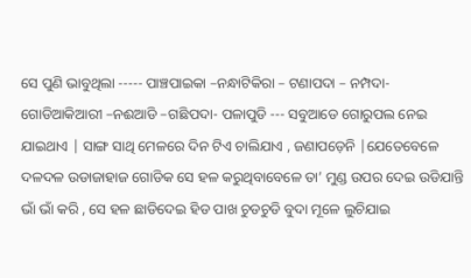ସେ ପୁଣି ଭାବୁଥିଲା ----- ପାଞ୍ଚପାଇକା –ନନ୍ଧାଟିକିରା – ଟଣାପଦା – ନମ୍ପଦା-ଗୋଡିଆକିଆରୀ –ନଈଆଡି –ଗଛିପଦା- ପଳାପୁଡି --- ସବୁଆଡେ ଗୋରୁପଲ ନେଇ ଯାଇଥାଏ | ସାଙ୍ଗ ସାଥି ମେଳରେ ଦିନ ଟିଏ ଚାଲିଯାଏ , ଜଣାପଡ଼େନି |ଯେତେବେଳେ ଦଳଦଳ ଉଡାଜାହାଜ ଗୋଡିକ ସେ ହଳ କରୁଥିବାବେଳେ ତା’ ମୁଣ୍ଡ ଉପର ଦେଇ ଉଡିଯାନ୍ତି ଭାଁ ଭାଁ କରି , ସେ ହଳ ଛାଡିଦେଇ ହିଡ ପାଖ ଚୁଡଚୁଡି ବୁଦା ମୂଳେ ଲୁଚିଯାଇ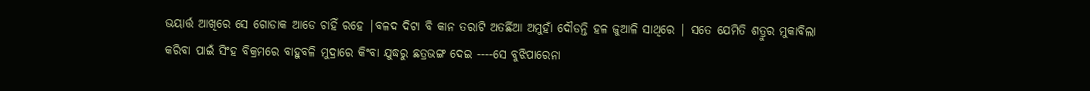ଭୟାର୍ତ୍ତ ଆଖିରେ ସେ ଗୋଡାକ ଆଡେ ଚାହିଁ ରହେ |ବଳଦ ଦିଟା ବି କାନ ତରାଟି ଅତର୍ଛିଆ ଅମୁହାଁ ଦୌଡନ୍ତି ହଳ ଜୁଆଳି ସାଥିରେ | ସତେ ଯେମିତି ଶତ୍ରୁର ମୁକାବିଲା କରିବା ପାଇଁ ସିଂହ ବିକ୍ରମରେ ବାହୁବଳି ମୁଦ୍ରାରେ କିଂବା ଯୁଦ୍ଧରୁ ଛତ୍ରଭଙ୍ଗ ଦେଇ ----ସେ ବୁଝିପାରେନା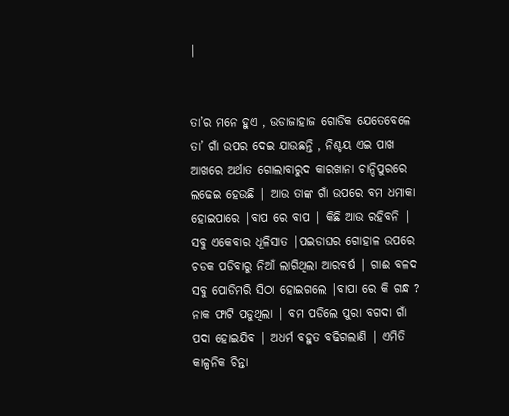|


ତା’ର ମନେ ହୁଏ , ଉଡାଜାହାଜ ଗୋଡିକ ଯେତେବେଳେ ତା’ ଗାଁ ଉପର ଦେଇ ଯାଉଛନ୍ତି , ନିଶ୍ଚୟ ଏଇ ପାଖ ଆଖରେ ଅର୍ଥାତ ଗୋଲାବାରୁଦ କାରଖାନା ଚାନ୍ଦିପୁରରେ ଲଢେଇ ହେଉଛି | ଆଉ ତାଙ୍କ ଗାଁ ଉପରେ ବମ ଧମାକା ହୋଇପାରେ |ବାପ ରେ ବାପ | କିଛି ଆଉ ରହିବନି | ସବୁ ଏକେବାର ଧୂଳିସାତ |ପଇଡାଘର ଗୋହାଳ ଉପରେ ଚଡକ ପଡିବାରୁ ନିଆଁ ଲାଗିଥିଲା ଆରବର୍ଷ | ଗାଈ ବଳଦ ସବୁ ପୋଡିମରି ସିଠା ହୋଇଗଲେ |ବାପା ରେ କି ଗନ୍ଧ ? ନାକ ଫାଟି ପଡୁଥିଲା | ବମ ପଡିଲେ ପୁରା ବଗଦା ଗାଁ ପଦା ହୋଇଯିବ | ଅଧର୍ମ ବହୁତ ବଢିଗଲାଣି | ଏମିତି କାଳ୍ପନିକ ଚିନ୍ତା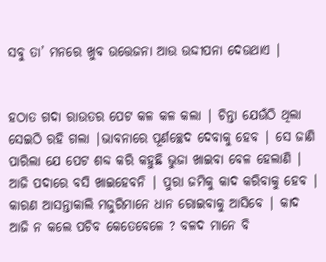ସବୁ ତା’ ମନରେ ଖୁବ ଉତ୍ତେଜନା ଆଉ ଉଦ୍ଦୀପନା ଦେଉଥାଏ |


ହଠାତ ଗଦା ରାଉତର ପେଟ କଳ କଳ କଲା | ଚିନ୍ତା ଯେଉଁଠି ଥିଲା ସେଇଠି ରହି ଗଲା |ଭାବନାରେ ପୂର୍ଣଚ୍ଛେଦ ଦେବାକୁ ହେବ | ସେ ଜାଣି ପାରିଲା ଯେ ପେଟ ଶବ୍ଦ କରି କହୁଛି ଭୁଜା ଖାଇବା ବେଳ ହେଲାଣି | ଆଜି ପଦାରେ ବସି ଖାଇହେବନି | ପୁରା ଜମିକୁ କାଦ କରିବାକୁ ହେବ | କାରଣ ଆସନ୍ତାକାଲି ମଜୁରିମାନେ ଧାନ ରୋଇବାକୁ ଆସିବେ | କାଦ ଆଜି ନ କଲେ ପଚିବ କେତେବେଳେ ? ବଳଦ ମାନେ ବି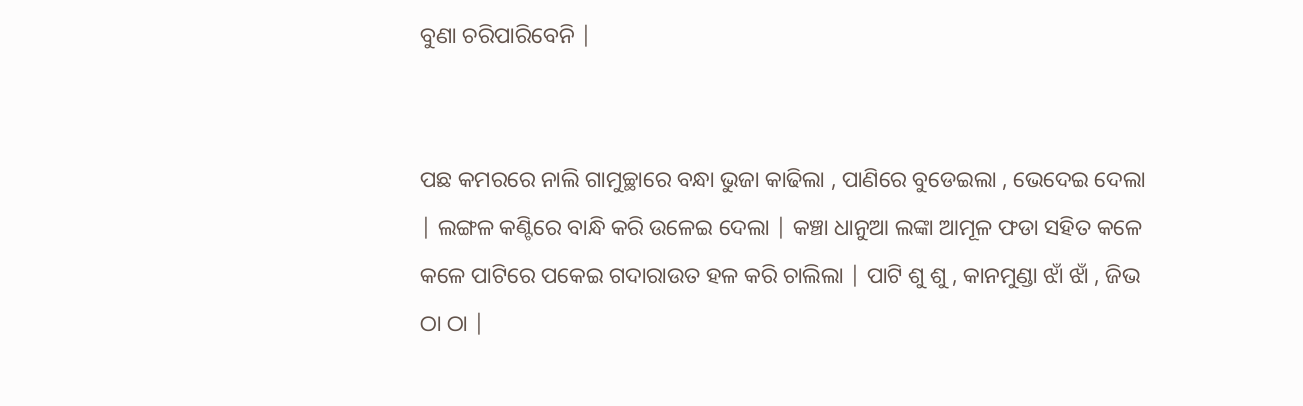ବୁଣା ଚରିପାରିବେନି |


ପଛ କମରରେ ନାଲି ଗାମୁଚ୍ଛାରେ ବନ୍ଧା ଭୁଜା କାଢିଲା , ପାଣିରେ ବୁଡେଇଲା , ଭେଦେଇ ଦେଲା | ଲଙ୍ଗଳ କଣ୍ଟିରେ ବାନ୍ଧି କରି ଉଳେଇ ଦେଲା | କଞ୍ଚା ଧାନୁଆ ଲଙ୍କା ଆମୂଳ ଫଡା ସହିତ କଳେ କଳେ ପାଟିରେ ପକେଇ ଗଦାରାଉତ ହଳ କରି ଚାଲିଲା | ପାଟି ଶୁ ଶୁ , କାନମୁଣ୍ଡା ଝାଁ ଝାଁ , ଜିଭ ଠା ଠା |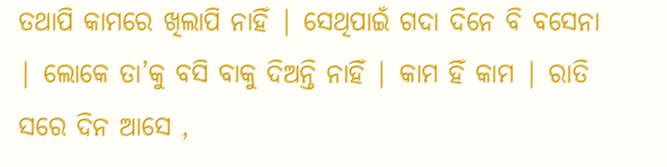ତଥାପି କାମରେ ଖିଲାପି ନାହିଁ | ସେଥିପାଇଁ ଗଦା ଦିନେ ବି ବସେନା | ଲୋକେ ତା’କୁ ବସି ବାକୁ ଦିଅନ୍ତି ନାହିଁ | କାମ ହିଁ କାମ | ରାତି ସରେ ଦିନ ଆସେ ,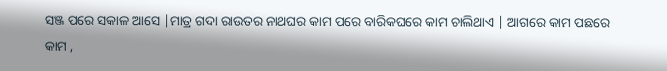ସଞ୍ଜ ପରେ ସକାଳ ଆସେ |ମାତ୍ର ଗଦା ରାଉତର ନାଥଘର କାମ ପରେ ବାରିକଘରେ କାମ ଚାଲିଥାଏ | ଆଗରେ କାମ ପଛରେ କାମ ,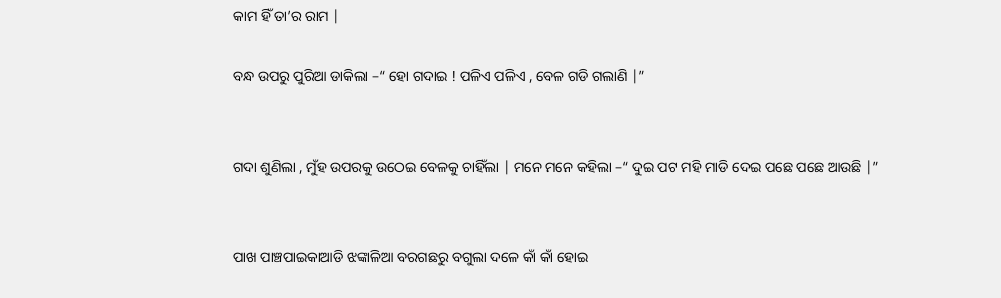କାମ ହିଁ ତା’ର ରାମ |

ବନ୍ଧ ଉପରୁ ପୁରିଆ ଡାକିଲା –“ ହୋ ଗଦାଇ ! ପଳିଏ ପଳିଏ , ବେଳ ଗଡି ଗଲାଣି |”


ଗଦା ଶୁଣିଲା , ମୁଁହ ଉପରକୁ ଉଠେଇ ବେଳକୁ ଚାହିଁଲା | ମନେ ମନେ କହିଲା –“ ଦୁଇ ପଟ ମହି ମାଡି ଦେଇ ପଛେ ପଛେ ଆଉଛି |”


ପାଖ ପାଞ୍ଚପାଇକାଆଡି ଝଙ୍କାଳିଆ ବରଗଛରୁ ବଗୁଲା ଦଳେ କାଁ କାଁ ହୋଇ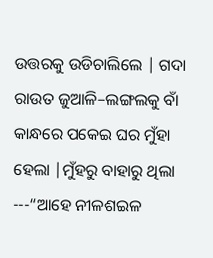ଉତ୍ତରକୁ ଉଡିଚାଲିଲେ | ଗଦା ରାଉତ ଜୁଆଳି–ଲଙ୍ଗଲକୁ ବାଁ କାନ୍ଧରେ ପକେଇ ଘର ମୁଁହା ହେଲା |ମୁଁହରୁ ବାହାରୁ ଥିଲା ---“ଆହେ ନୀଳଶଇଳ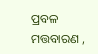ପ୍ରବଳ ମତ୍ତବାରଣ ,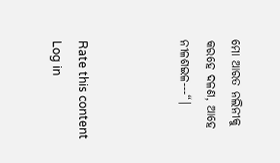ମୋ ଆରତ ନଲିନୀକୁ କରହେ ଦଳଣ, ଆହେ ନୀଳଶଇଳ---“|



Rate this content
Log in